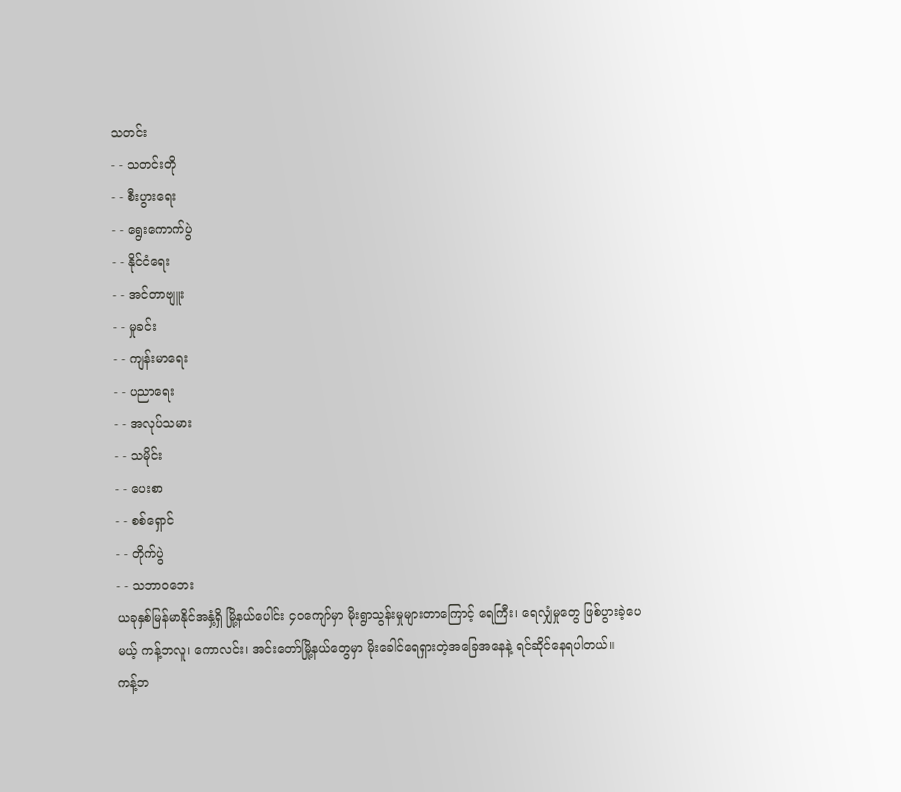သတင်း
- - သတင်းတို
- - စီးပွားရေး
- - ရွေးကောက်ပွဲ
- - နိုင်ငံရေး
- - အင်တာဗျူး
- - မှုခင်း
- - ကျန်းမာရေး
- - ပညာရေး
- - အလုပ်သမား
- - သမိုင်း
- - ပေးစာ
- - စစ်ရှောင်
- - တိုက်ပွဲ
- - သဘာဝဘေး
ယခုနှစ်မြန်မာနိုင်အနှံ့ရှိ မြို့နယ်ပေါင်း ၄၀ကျော်မှာ မိုးရွာသွန်းမှုများတာကြောင့် ရေကြီး၊ ရေလျှံမှုတွေ ဖြစ်ပွားခဲ့ပေမယ့် ကန့်ဘလူ၊ ကောလင်း၊ အင်းတော်မြို့နယ်တွေမှာ မိုးခေါင်ရေရှားတဲ့အခြေအနေနဲ့ ရင်ဆိုင်နေရပါတယ်။
ကန့်ဘ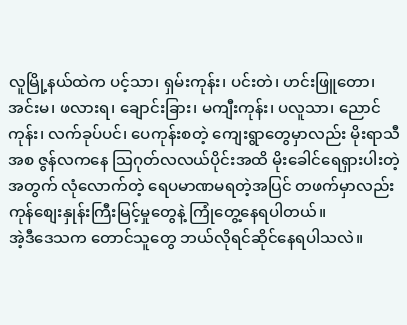လူမြို့နယ်ထဲက ပင့်သာ၊ ရှမ်းကုန်း၊ ပင်းတဲ၊ ဟင်းဖြူတော၊ အင်းမ၊ ဖလားရ၊ ချောင်းခြား၊ မကျီးကုန်း၊ ပလူသာ၊ ညောင်ကုန်း၊ လက်ခုပ်ပင်၊ ပေကုန်းစတဲ့ ကျေးရွာတွေမှာလည်း မိုးရာသီအစ ဇွန်လကနေ သြဂုတ်လလယ်ပိုင်းအထိ မိုးခေါင်ရေရှားပါးတဲ့အတွက် လုံလောက်တဲ့ ရေပမာဏမရတဲ့အပြင် တဖက်မှာလည်းကုန်စျေးနှုန်းကြီးမြင့်မှုတွေနဲ့ ကြုံတွေ့နေရပါတယ်။
အဲ့ဒီဒေသက တောင်သူတွေ ဘယ်လိုရင်ဆိုင်နေရပါသလဲ။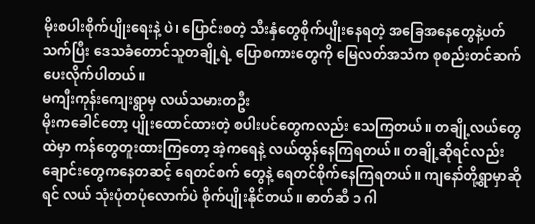မိုးစပါးစိုက်ပျိုးရေးနဲ့ ပဲ၊ ပြောင်းစတဲ့ သီးနှံတွေစိုက်ပျိုးနေရတဲ့ အခြေအနေတွေနဲ့ပတ်သက်ပြီး ဒေသခံတောင်သူတချို့ရဲ့ ပြောစကားတွေကို မြေလတ်အသံက စုစည်းတင်ဆက်ပေးလိုက်ပါတယ်။
မကျီးကုန်းကျေးရွာမှ လယ်သမားတဦး
မိုးကခေါင်တော့ ပျိုးထောင်ထားတဲ့ စပါးပင်တွေကလည်း သေကြတယ်။ တချို့လယ်တွေထဲမှာ ကန်တွေတူးထားကြတော့ အဲ့ကရေနဲ့ လယ်ထွန်နေကြရတယ်။ တချို့ဆိုရင်လည်း ချောင်းတွေကနေတဆင့် ရေတင်စက် တွေနဲ့ ရေတင်စိုက်နေကြရတယ်။ ကျနော်တို့ရွာမှာဆိုရင် လယ် သုံးပုံတပုံလောက်ပဲ စိုက်ပျိုးနိုင်တယ်။ ဓာတ်ဆီ ၁ ဂါ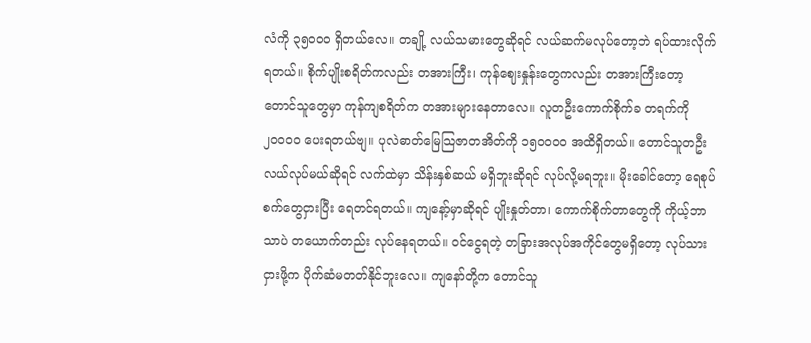လံကို ၃၅၀၀၀ ရှိတယ်လေ။ တချို့ လယ်သမားတွေဆိုရင် လယ်ဆက်မလုပ်တော့ဘဲ ရပ်ထားလိုက်ရတယ်။ စိုက်ပျိုးစရိတ်ကလည်း တအားကြီး၊ ကုန်ဈေးနှုန်းတွေကလည်း တအားကြီးတော့ တောင်သူတွေမှာ ကုန်ကျစရိတ်က တအားများနေတာလေ။ လူတဦးကောက်စိုက်ခ တရက်ကို ၂၀၀၀၀ ပေးရတယ်ဗျ။ ပုလဲဓာတ်မြေသြဇာတအိတ်ကို ၁၅၀၀၀၀ အထိရှိတယ်။ တောင်သူတဦး လယ်လုပ်မယ်ဆိုရင် လက်ထဲမှာ သိန်းနှစ်ဆယ် မရှိဘူးဆိုရင် လုပ်လို့မရဘူး။ မိုးခေါင်တော့ ရေစုပ်စက်တွေငှားပြီး ရေတင်ရတယ်။ ကျနော့်မှာဆိုရင် ပျိုးနှုတ်တာ၊ ကောက်စိုက်တာတွေကို ကိုယ့်ဘာသာပဲ တယောက်တည်း လုပ်နေရတယ်။ ဝင်ငွေရတဲ့ တခြားအလုပ်အကိုင်တွေမရှိတော့ လုပ်သားငှားဖို့က ပိုက်ဆံမတတ်နိုင်ဘူးလေ။ ကျနော်တို့က တောင်သူ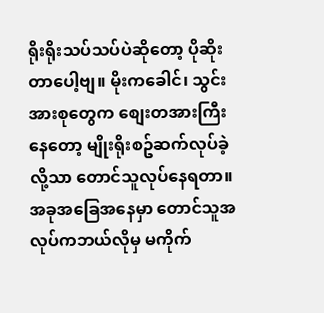ရိုးရိုးသပ်သပ်ပဲဆိုတော့ ပိုဆိုးတာပေါ့ဗျ။ မိုးကခေါင်၊ သွင်းအားစုတွေက စျေးတအားကြီးနေတော့ မျိုးရိုးစဥ်ဆက်လုပ်ခဲ့လို့သာ တောင်သူလုပ်နေရတာ။ အခုအခြေအနေမှာ တောင်သူအလုပ်ကဘယ်လိုမှ မကိုက်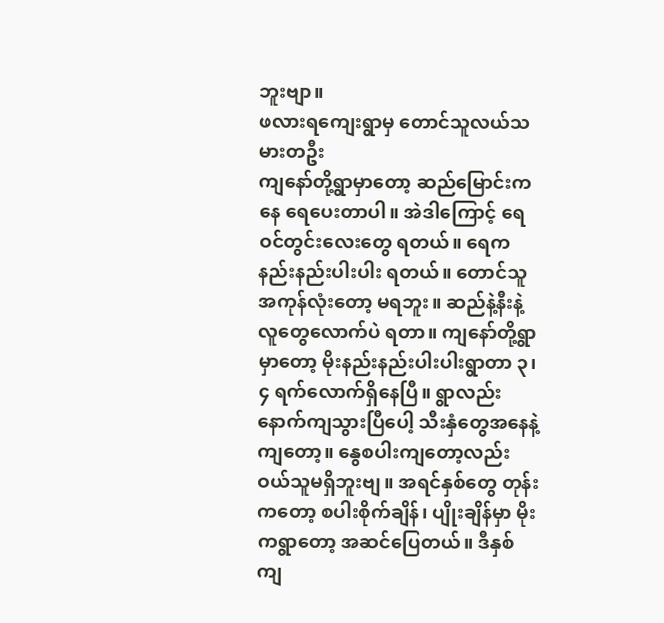ဘူးဗျာ။
ဖလားရကျေးရွာမှ တောင်သူလယ်သမားတဦး
ကျနော်တို့ရွာမှာတော့ ဆည်မြောင်းကနေ ရေပေးတာပါ။ အဲဒါကြောင့် ရေဝင်တွင်းလေးတွေ ရတယ်။ ရေကနည်းနည်းပါးပါး ရတယ်။ တောင်သူအကုန်လုံးတော့ မရဘူး။ ဆည်နဲ့နီးနဲ့လူတွေလောက်ပဲ ရတာ။ ကျနော်တို့ရွာမှာတော့ မိုးနည်းနည်းပါးပါးရွာတာ ၃၊ ၄ ရက်လောက်ရှိနေပြီ။ ရွာလည်း နောက်ကျသွားပြီပေါ့ သီးနှံတွေအနေနဲ့ကျတော့။ နွေစပါးကျတော့လည်း ဝယ်သူမရှိဘူးဗျ။ အရင်နှစ်တွေ တုန်းကတော့ စပါးစိုက်ချိန်၊ ပျိုးချိန်မှာ မိုးကရွာတော့ အဆင်ပြေတယ်။ ဒီနှစ်ကျ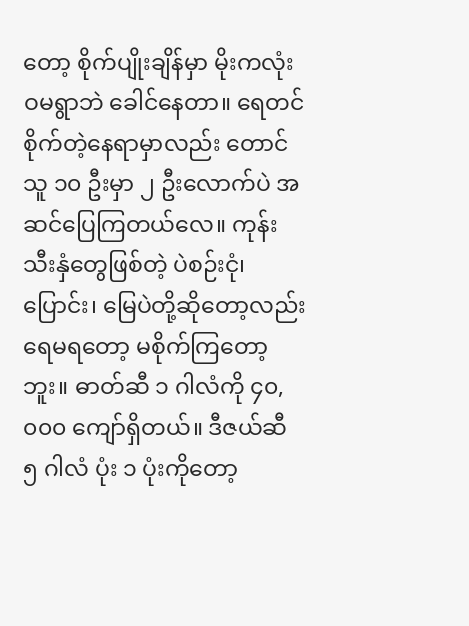တော့ စိုက်ပျိုးချိန်မှာ မိုးကလုံးဝမရွာဘဲ ခေါင်နေတာ။ ရေတင်စိုက်တဲ့နေရာမှာလည်း တောင်သူ ၁၀ ဦးမှာ ၂ ဦးလောက်ပဲ အဆင်ပြေကြတယ်လေ။ ကုန်းသီးနှံတွေဖြစ်တဲ့ ပဲစဉ်းငုံ၊ ပြောင်း၊ မြေပဲတို့ဆိုတော့လည်း ရေမရတော့ မစိုက်ကြတော့ဘူး။ ဓာတ်ဆီ ၁ ဂါလံကို ၄၀,၀၀၀ ကျော်ရှိတယ်။ ဒီဇယ်ဆီ ၅ ဂါလံ ပုံး ၁ ပုံးကိုတော့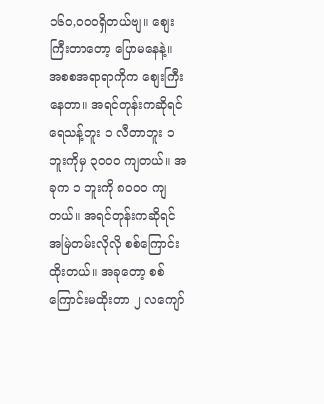၁၆၀,၀၀၀ရှိတယ်ဗျ။ စျေးကြီးတာတော့ ပြောမနေနဲ့။ အစစအရာရာကိုက စျေးကြီးနေတာ။ အရင်တုန်းကဆိုရင် ရေသန့်ဘူး ၁ လီတာဘူး ၁ ဘူးကိုမှ ၃၀၀၀ ကျတယ်။ အခုက ၁ ဘူးကို ၈၀၀၀ ကျတယ်။ အရင်တုန်းကဆိုရင် အမြဲတမ်းလိုလို စစ်ကြောင်းထိုးတယ်။ အခုတော့ စစ်ကြောင်းမထိုးတာ ၂ လကျော်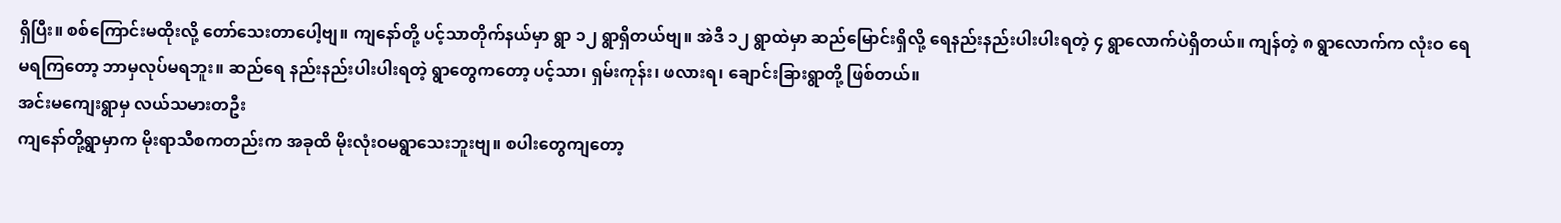ရှိပြီး။ စစ်ကြောင်းမထိုးလို့ တော်သေးတာပေါ့ဗျ။ ကျနော်တို့ ပင့်သာတိုက်နယ်မှာ ရွာ ၁၂ ရွာရှိတယ်ဗျ။ အဲဒီ ၁၂ ရွာထဲမှာ ဆည်မြောင်းရှိလို့ ရေနည်းနည်းပါးပါးရတဲ့ ၄ ရွာလောက်ပဲရှိတယ်။ ကျန်တဲ့ ၈ ရွာလောက်က လုံးဝ ရေမရကြတော့ ဘာမှလုပ်မရဘူး။ ဆည်ရေ နည်းနည်းပါးပါးရတဲ့ ရွာတွေကတော့ ပင့်သာ၊ ရှမ်းကုန်း၊ ဖလားရ၊ ချောင်းခြားရွာတို့ ဖြစ်တယ်။
အင်းမကျေးရွာမှ လယ်သမားတဦး
ကျနော်တို့ရွာမှာက မိုးရာသီစကတည်းက အခုထိ မိုးလုံးဝမရွာသေးဘူးဗျ။ စပါးတွေကျတော့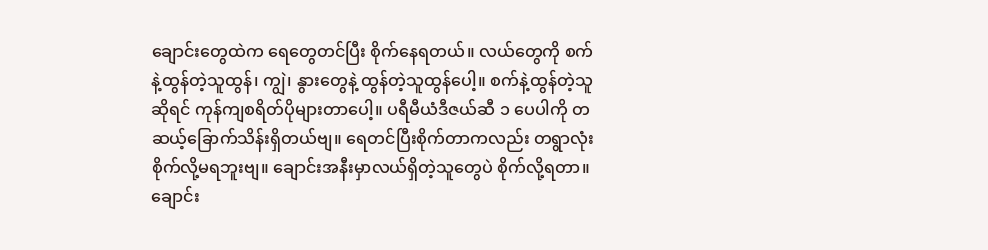ချောင်းတွေထဲက ရေတွေတင်ပြီး စိုက်နေရတယ်။ လယ်တွေကို စက်နဲ့ထွန်တဲ့သူထွန်၊ ကျွဲ၊ နွားတွေနဲ့ ထွန်တဲ့သူထွန်ပေါ့။ စက်နဲ့ထွန်တဲ့သူဆိုရင် ကုန်ကျစရိတ်ပိုများတာပေါ့။ ပရီမီယံဒီဇယ်ဆီ ၁ ပေပါကို တဆယ့်ခြောက်သိန်းရှိတယ်ဗျ။ ရေတင်ပြီးစိုက်တာကလည်း တရွာလုံး စိုက်လို့မရဘူးဗျ။ ချောင်းအနီးမှာလယ်ရှိတဲ့သူတွေပဲ စိုက်လို့ရတာ။ ချောင်း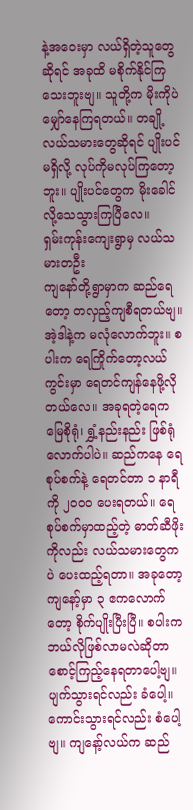နဲ့အဝေးမှာ လယ်ရှိတဲ့သူတွေဆိုရင် အခုထိ မစိုက်နိုင်ကြသေးဘူးဗျ။ သူတို့က မိုးကိုပဲမျှော်နေကြရတယ်။ တချို့လယ်သမားတွေဆိုရင် ပျိုးပင်မရှိလို့ လုပ်ကိုမလုပ်ကြတော့ဘူး။ ပျိုးပင်တွေက မိုးခေါင်လို့သေသွားကြပြီလေ။
ရှမ်းကုန်းကျေးရွာမှ လယ်သမားတဦး
ကျနော်တို့ရွာမှာက ဆည်ရေတော့ တလှည့်ကျစီရတယ်ဗျ။ အဲ့ဒါနဲ့က မလုံလောက်ဘူး။ စပါးက ရေကြိုက်တော့လယ်ကွင်းမှာ ရေတင်ကျန်နေဖို့လိုတယ်လေ။ အခုရတဲ့ရေက မြေစိုရုံ၊ ရွှံ့နည်းနည်း ဖြစ်ရုံလောက်ပါပဲ။ ဆည်ကနေ ရေစုပ်စက်နဲ့ ရေတင်တာ ၁ နာရီကို ၂၀၀၀ ပေးရတယ်။ ရေစုပ်စက်မှာထည့်တဲ့ ဓာတ်ဆီဖိုးကိုလည်း လယ်သမားတွေကပဲ ပေးထည့်ရတာ။ အခုတော့ ကျနော့်မှာ ၃ ဧကလောက်တော့ စိုက်ပျိုးပြီးပြီ။ စပါးကဘယ်လိုဖြစ်လာမလဲဆိုတာ စောင့်ကြည့်နေရတာပေါ့ဗျ။ ပျက်သွားရင်လည်း ခံပေါ့။ ကောင်းသွားရင်လည်း စံပေါ့ဗျ။ ကျနော့်လယ်က ဆည်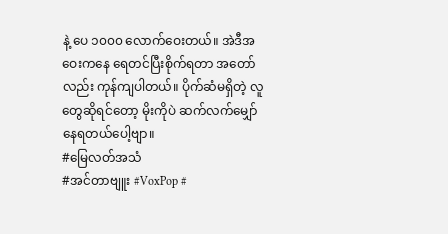နဲ့ ပေ ၁၀၀၀ လောက်ဝေးတယ်။ အဲဒီအဝေးကနေ ရေတင်ပြီးစိုက်ရတာ အတော်လည်း ကုန်ကျပါတယ်။ ပိုက်ဆံမရှိတဲ့ လူတွေဆိုရင်တော့ မိုးကိုပဲ ဆက်လက်မျှော်နေရတယ်ပေါ့ဗျာ။
#မြေလတ်အသံ
#အင်တာဗျူး #VoxPop #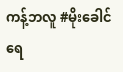ကန့်ဘလူ #မိုးခေါင်ရေ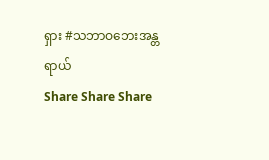ရှား #သဘာဝဘေးအန္တရာယ်
Share Share Share